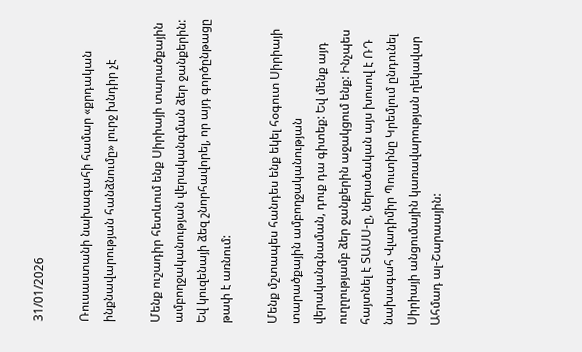31/01/2026

Ռուսաստանի նախագահի համար «քրդական ինքնավարության հանձնումը» լուրջ խնդիր չէ

Մենք ուշադիր հետևում ենք Սիրիայի տարածքային ամբողջականության վերականգման ձեր ջանքերին: Եվ կուզենայի ձեզ շնորհավորել, որ այդ գործընթացը թափ է առնում:

Մենք մշտապես հանդես ենք եկել հօգուտ Սիրիայի տարածքային ամբողջականության վերականգնաման, դուք դա գիտեք: Եվ մենք այդ ուղղությամբ ձեր ջանքերին աջակցում ենք: Ինչպես հայտնել է ՏԱՍՍ-ը, ներածական այս խոսով է ՌԴ նախագահ Վլադիմիր Պուտինը Կրեմլում ընդունել Սիրիայի անցումային կառավարության ղեկավար Ահմադ ալ-Շարաային: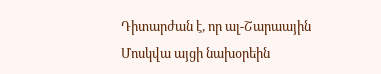Դիտարժան է, որ ալ-Շարաային Մոսկվա այցի նախօրեին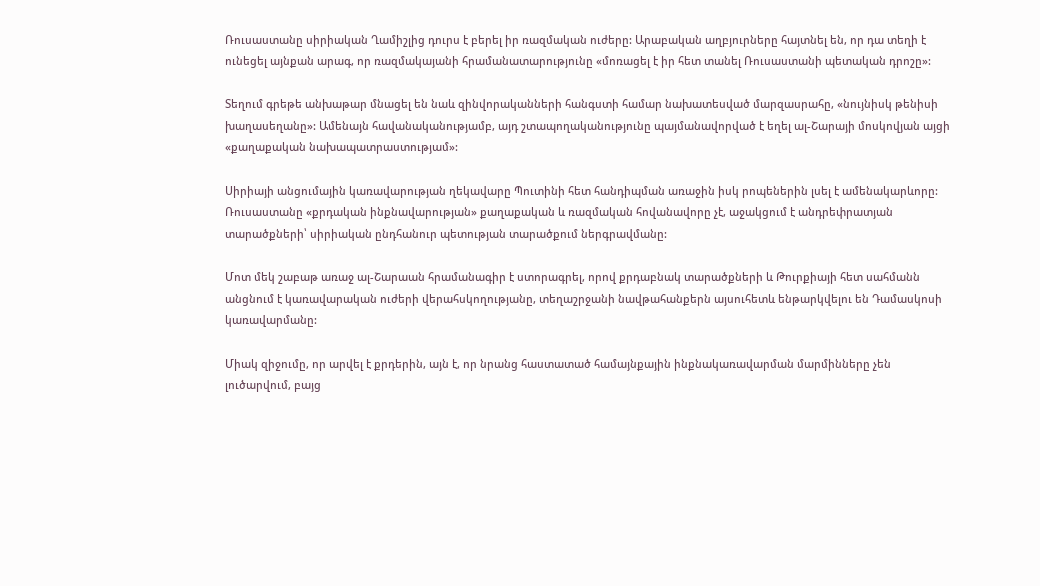Ռուսաստանը սիրիական Ղամիշլից դուրս է բերել իր ռազմական ուժերը: Արաբական աղբյուրները հայտնել են, որ դա տեղի է ունեցել այնքան արագ, որ ռազմակայանի հրամանատարությունը «մոռացել է իր հետ տանել Ռուսաստանի պետական դրոշը»:

Տեղում գրեթե անխաթար մնացել են նաև զինվորականների հանգստի համար նախատեսված մարզասրահը, «նույնիսկ թենիսի խաղասեղանը»: Ամենայն հավանականությամբ, այդ շտապողականությունը պայմանավորված է եղել ալ-Շարայի մոսկովյան այցի «քաղաքական նախապատրաստությամ»:

Սիրիայի անցումային կառավարության ղեկավարը Պուտինի հետ հանդիպման առաջին իսկ րոպեներին լսել է ամենակարևորը: Ռուսաստանը «քրդական ինքնավարության» քաղաքական և ռազմական հովանավորը չէ, աջակցում է անդրեփրատյան տարածքների՝ սիրիական ընդհանուր պետության տարածքում ներգրավմանը:

Մոտ մեկ շաբաթ առաջ ալ-Շարաան հրամանագիր է ստորագրել, որով քրդաբնակ տարածքների և Թուրքիայի հետ սահմանն անցնում է կառավարական ուժերի վերահսկողությանը, տեղաշրջանի նավթահանքերն այսուհետև ենթարկվելու են Դամասկոսի կառավարմանը:

Միակ զիջումը, որ արվել է քրդերին, այն է, որ նրանց հաստատած համայնքային ինքնակառավարման մարմինները չեն լուծարվում, բայց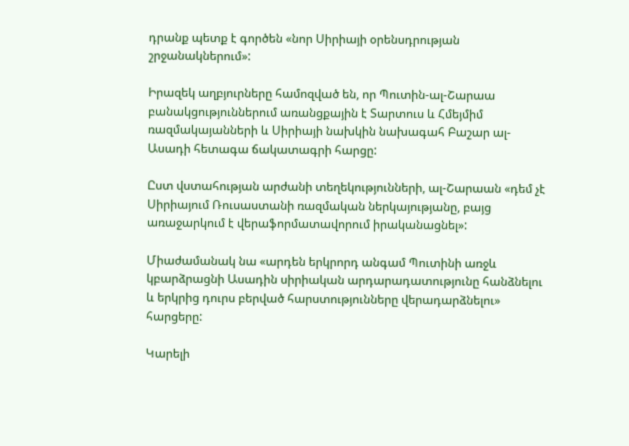դրանք պետք է գործեն «նոր Սիրիայի օրենսդրության շրջանակներում»:

Իրազեկ աղբյուրները համոզված են, որ Պուտին-ալ-Շարաա բանակցություններում առանցքային է Տարտուս և Հմեյմիմ ռազմակայանների և Սիրիայի նախկին նախագահ Բաշար ալ-Ասադի հետագա ճակատագրի հարցը:

Ըստ վստահության արժանի տեղեկությունների, ալ-Շարաան «դեմ չէ Սիրիայում Ռուսաստանի ռազմական ներկայությանը, բայց առաջարկում է վերաֆորմատավորում իրականացնել»:

Միաժամանակ նա «արդեն երկրորդ անգամ Պուտինի առջև կբարձրացնի Ասադին սիրիական արդարադատությունը հանձնելու և երկրից դուրս բերված հարստությունները վերադարձնելու» հարցերը:

Կարելի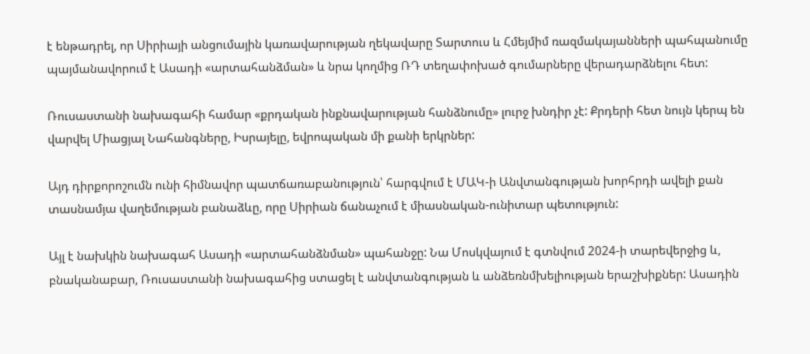է ենթադրել, որ Սիրիայի անցումային կառավարության ղեկավարը Տարտուս և Հմեյմիմ ռազմակայանների պահպանումը պայմանավորում է Ասադի «արտահանձման» և նրա կողմից ՌԴ տեղափոխած գումարները վերադարձնելու հետ:

Ռուսաստանի նախագահի համար «քրդական ինքնավարության հանձնումը» լուրջ խնդիր չէ: Քրդերի հետ նույն կերպ են վարվել Միացյալ Նահանգները, Իսրայելը, եվրոպական մի քանի երկրներ:

Այդ դիրքորոշումն ունի հիմնավոր պատճառաբանություն՝ հարգվում է ՄԱԿ-ի Անվտանգության խորհրդի ավելի քան տասնամյա վաղեմության բանաձևը, որը Սիրիան ճանաչում է միասնական-ունիտար պետություն:

Այլ է նախկին նախագահ Ասադի «արտահանձնման» պահանջը: Նա Մոսկվայում է գտնվում 2024-ի տարեվերջից և, բնականաբար, Ռուսաստանի նախագահից ստացել է անվտանգության և անձեռնմխելիության երաշխիքներ: Ասադին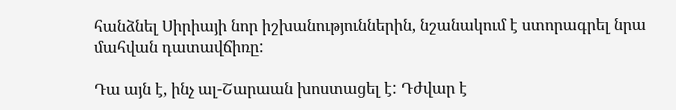հանձնել Սիրիայի նոր իշխանություններին, նշանակում է ստորագրել նրա մահվան դատավճիռը:

Դա այն է, ինչ ալ-Շարաան խոստացել է: Դժվար է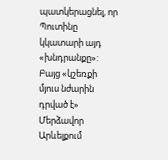պատկերացնել, որ Պուտինը կկատարի այդ «խնդրանքը»: Բայց «կշեռքի մյուս նժարին դրված է» Մերձավոր Արևելքում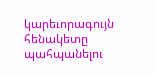կարեւորագույն հենակետը պահպանելու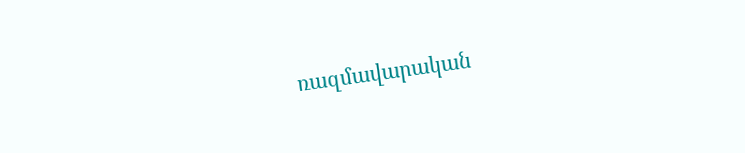ռազմավարական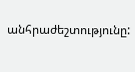անհրաժեշտությունը: